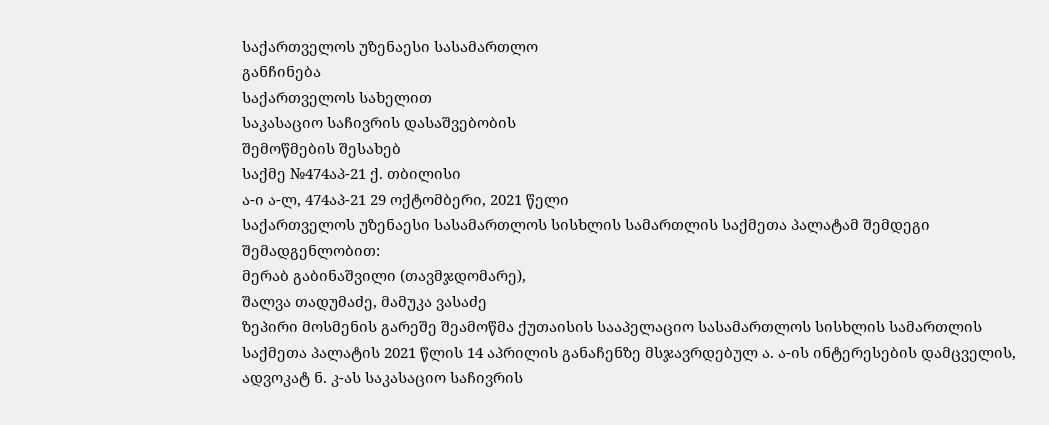საქართველოს უზენაესი სასამართლო
განჩინება
საქართველოს სახელით
საკასაციო საჩივრის დასაშვებობის
შემოწმების შესახებ
საქმე №474აპ-21 ქ. თბილისი
ა-ი ა-ლ, 474აპ-21 29 ოქტომბერი, 2021 წელი
საქართველოს უზენაესი სასამართლოს სისხლის სამართლის საქმეთა პალატამ შემდეგი შემადგენლობით:
მერაბ გაბინაშვილი (თავმჯდომარე),
შალვა თადუმაძე, მამუკა ვასაძე
ზეპირი მოსმენის გარეშე შეამოწმა ქუთაისის სააპელაციო სასამართლოს სისხლის სამართლის საქმეთა პალატის 2021 წლის 14 აპრილის განაჩენზე მსჯავრდებულ ა. ა-ის ინტერესების დამცველის, ადვოკატ ნ. კ-ას საკასაციო საჩივრის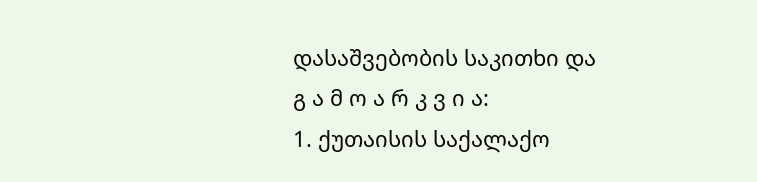დასაშვებობის საკითხი და
გ ა მ ო ა რ კ ვ ი ა:
1. ქუთაისის საქალაქო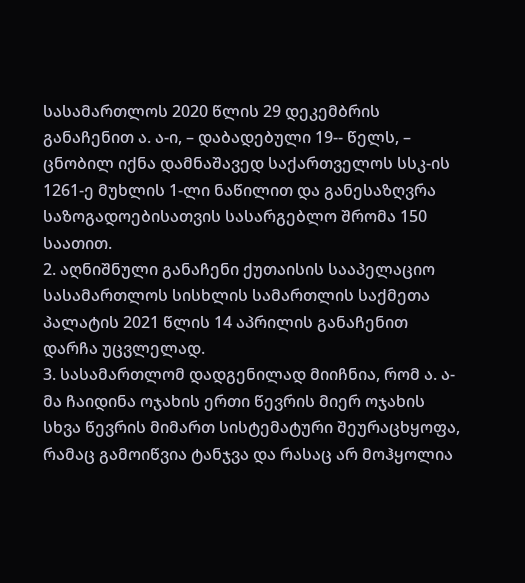სასამართლოს 2020 წლის 29 დეკემბრის განაჩენით ა. ა-ი, – დაბადებული 19-- წელს, – ცნობილ იქნა დამნაშავედ საქართველოს სსკ-ის 1261-ე მუხლის 1-ლი ნაწილით და განესაზღვრა საზოგადოებისათვის სასარგებლო შრომა 150 საათით.
2. აღნიშნული განაჩენი ქუთაისის სააპელაციო სასამართლოს სისხლის სამართლის საქმეთა პალატის 2021 წლის 14 აპრილის განაჩენით დარჩა უცვლელად.
3. სასამართლომ დადგენილად მიიჩნია, რომ ა. ა-მა ჩაიდინა ოჯახის ერთი წევრის მიერ ოჯახის სხვა წევრის მიმართ სისტემატური შეურაცხყოფა, რამაც გამოიწვია ტანჯვა და რასაც არ მოჰყოლია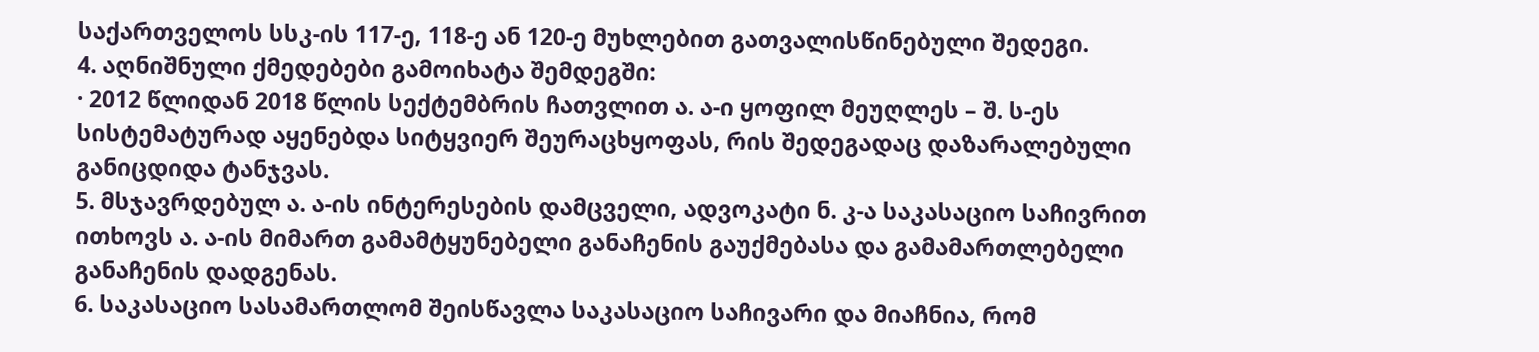საქართველოს სსკ-ის 117-ე, 118-ე ან 120-ე მუხლებით გათვალისწინებული შედეგი.
4. აღნიშნული ქმედებები გამოიხატა შემდეგში:
· 2012 წლიდან 2018 წლის სექტემბრის ჩათვლით ა. ა-ი ყოფილ მეუღლეს – შ. ს-ეს სისტემატურად აყენებდა სიტყვიერ შეურაცხყოფას, რის შედეგადაც დაზარალებული განიცდიდა ტანჯვას.
5. მსჯავრდებულ ა. ა-ის ინტერესების დამცველი, ადვოკატი ნ. კ-ა საკასაციო საჩივრით ითხოვს ა. ა-ის მიმართ გამამტყუნებელი განაჩენის გაუქმებასა და გამამართლებელი განაჩენის დადგენას.
6. საკასაციო სასამართლომ შეისწავლა საკასაციო საჩივარი და მიაჩნია, რომ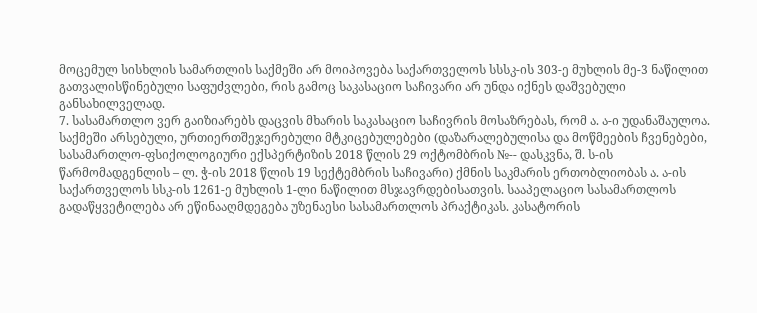მოცემულ სისხლის სამართლის საქმეში არ მოიპოვება საქართველოს სსსკ-ის 303-ე მუხლის მე-3 ნაწილით გათვალისწინებული საფუძვლები, რის გამოც საკასაციო საჩივარი არ უნდა იქნეს დაშვებული განსახილველად.
7. სასამართლო ვერ გაიზიარებს დაცვის მხარის საკასაციო საჩივრის მოსაზრებას, რომ ა. ა-ი უდანაშაულოა. საქმეში არსებული, ურთიერთშეჯერებული მტკიცებულებები (დაზარალებულისა და მოწმეების ჩვენებები, სასამართლო-ფსიქოლოგიური ექსპერტიზის 2018 წლის 29 ოქტომბრის №-- დასკვნა, შ. ს-ის წარმომადგენლის – ლ. ჭ-ის 2018 წლის 19 სექტემბრის საჩივარი) ქმნის საკმარის ერთობლიობას ა. ა-ის საქართველოს სსკ-ის 1261-ე მუხლის 1-ლი ნაწილით მსჯავრდებისათვის. სააპელაციო სასამართლოს გადაწყვეტილება არ ეწინააღმდეგება უზენაესი სასამართლოს პრაქტიკას. კასატორის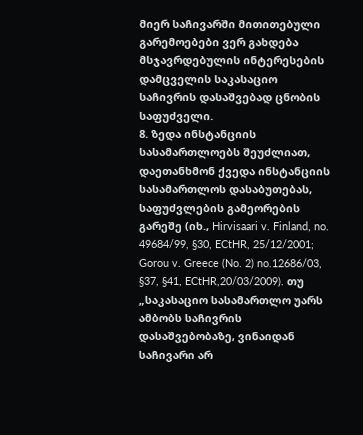მიერ საჩივარში მითითებული გარემოებები ვერ გახდება მსჯავრდებულის ინტერესების დამცველის საკასაციო საჩივრის დასაშვებად ცნობის საფუძველი.
8. ზედა ინსტანციის სასამართლოებს შეუძლიათ, დაეთანხმონ ქვედა ინსტანციის სასამართლოს დასაბუთებას, საფუძვლების გამეორების გარეშე (იხ., Hirvisaari v. Finland, no. 49684/99, §30, ECtHR, 25/12/2001; Gorou v. Greece (No. 2) no.12686/03, §37, §41, ECtHR,20/03/2009). თუ „საკასაციო სასამართლო უარს ამბობს საჩივრის დასაშვებობაზე, ვინაიდან საჩივარი არ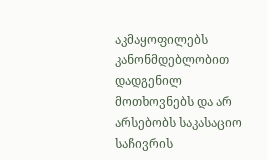აკმაყოფილებს კანონმდებლობით დადგენილ მოთხოვნებს და არ არსებობს საკასაციო საჩივრის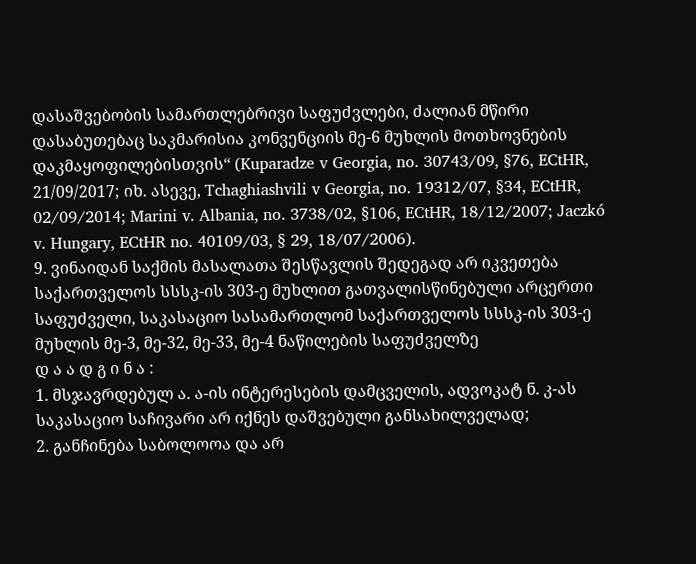დასაშვებობის სამართლებრივი საფუძვლები, ძალიან მწირი დასაბუთებაც საკმარისია კონვენციის მე-6 მუხლის მოთხოვნების დაკმაყოფილებისთვის“ (Kuparadze v Georgia, no. 30743/09, §76, ECtHR, 21/09/2017; იხ. ასევე, Tchaghiashvili v Georgia, no. 19312/07, §34, ECtHR, 02/09/2014; Marini v. Albania, no. 3738/02, §106, ECtHR, 18/12/2007; Jaczkó v. Hungary, ECtHR no. 40109/03, § 29, 18/07/2006).
9. ვინაიდან საქმის მასალათა შესწავლის შედეგად არ იკვეთება საქართველოს სსსკ-ის 303-ე მუხლით გათვალისწინებული არცერთი საფუძველი, საკასაციო სასამართლომ საქართველოს სსსკ-ის 303-ე მუხლის მე-3, მე-32, მე-33, მე-4 ნაწილების საფუძველზე
დ ა ა დ გ ი ნ ა :
1. მსჯავრდებულ ა. ა-ის ინტერესების დამცველის, ადვოკატ ნ. კ-ას საკასაციო საჩივარი არ იქნეს დაშვებული განსახილველად;
2. განჩინება საბოლოოა და არ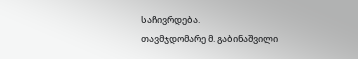საჩივრდება.
თავმჯდომარე მ. გაბინაშვილი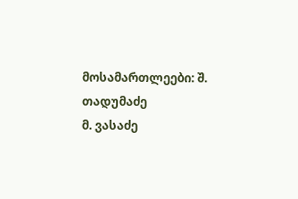მოსამართლეები: შ. თადუმაძე
მ. ვასაძე